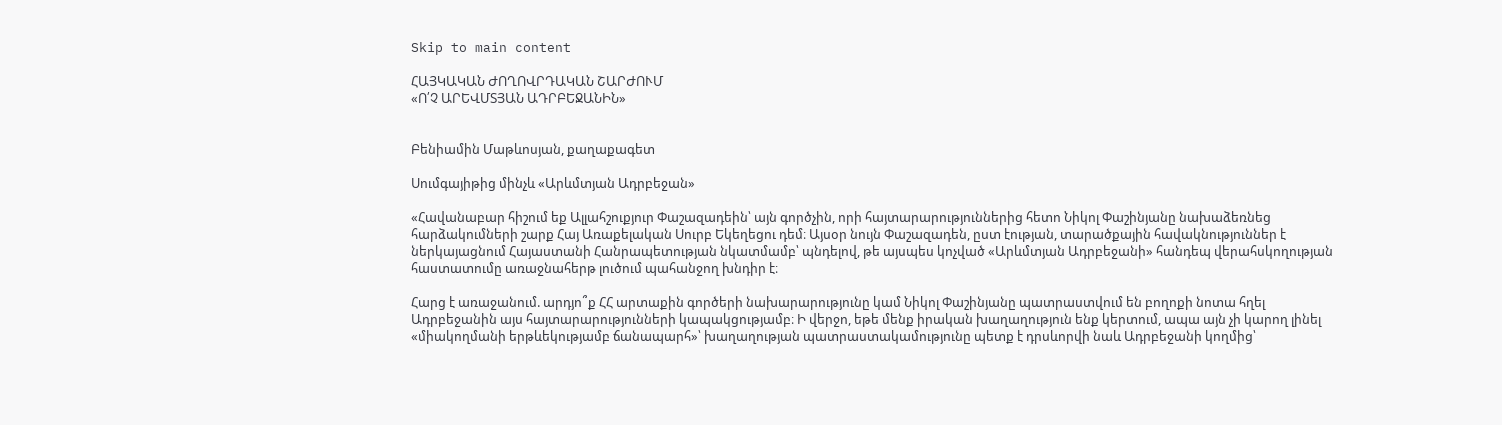Skip to main content

ՀԱՅԿԱԿԱՆ ԺՈՂՈՎՐԴԱԿԱՆ ՇԱՐԺՈՒՄ
«Ո՛Չ ԱՐԵՎՄՏՅԱՆ ԱԴՐԲԵՋԱՆԻՆ»


Բենիամին Մաթևոսյան, քաղաքագետ

Սումգայիթից մինչև «Արևմտյան Ադրբեջան»

«Հավանաբար հիշում եք Ալլահշուքյուր Փաշազադեին՝ այն գործչին, որի հայտարարություններից հետո Նիկոլ Փաշինյանը նախաձեռնեց հարձակումների շարք Հայ Առաքելական Սուրբ Եկեղեցու դեմ։ Այսօր նույն Փաշազադեն, ըստ էության, տարածքային հավակնություններ է ներկայացնում Հայաստանի Հանրապետության նկատմամբ՝ պնդելով, թե այսպես կոչված «Արևմտյան Ադրբեջանի» հանդեպ վերահսկողության հաստատումը առաջնահերթ լուծում պահանջող խնդիր է։

Հարց է առաջանում. արդյո՞ք ՀՀ արտաքին գործերի նախարարությունը կամ Նիկոլ Փաշինյանը պատրաստվում են բողոքի նոտա հղել Ադրբեջանին այս հայտարարությունների կապակցությամբ։ Ի վերջո, եթե մենք իրական խաղաղություն ենք կերտում, ապա այն չի կարող լինել «միակողմանի երթևեկությամբ ճանապարհ»՝ խաղաղության պատրաստակամությունը պետք է դրսևորվի նաև Ադրբեջանի կողմից՝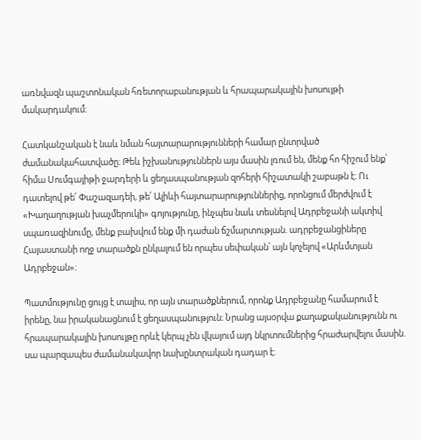առնվազն պաշտոնական հռետորաբանության և հրապարակային խոսույթի մակարդակում։

Հատկանշական է նաև նման հայտարարությունների համար ընտրված ժամանակահատվածը։ Թեև իշխանություններն այս մասին լռում են, մենք հո հիշում ենք՝ հիմա Սումգայիթի ջարդերի և ցեղասպանության զոհերի հիշատակի շաբաթն է։ Ու դատելով թե՛ Փաշազադեի, թե՛ Ալիևի հայտարարություններից, որոնցում մերժվում է «Խաղաղության խաչմերուկի» գոյությունը, ինչպես նաև տեսնելով Ադրբեջանի ակտիվ սպառազինումը, մենք բախվում ենք մի դաժան ճշմարտության. ադրբեջանցիները Հայաստանի ողջ տարածքն ընկալում են որպես սեփական՝ այն կոչելով «Արևմտյան Ադրբեջան»։

Պատմությունը ցույց է տալիս, որ այն տարածքներում, որոնք Ադրբեջանը համարում է իրենը, նա իրականացնում է ցեղասպանություն։ Նրանց այսօրվա քաղաքականությունն ու հրապարակային խոսույթը որևէ կերպ չեն վկայում այդ նկրտումներից հրաժարվելու մասին. սա պարզապես ժամանակավոր նախընտրական դադար է։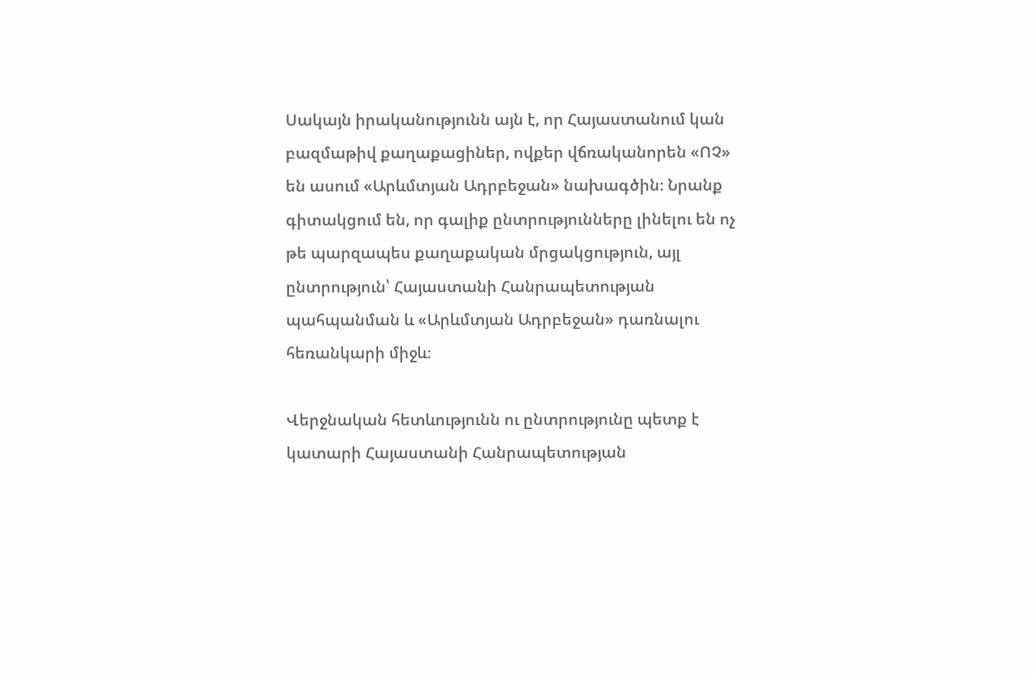Սակայն իրականությունն այն է, որ Հայաստանում կան բազմաթիվ քաղաքացիներ, ովքեր վճռականորեն «ՈՉ» են ասում «Արևմտյան Ադրբեջան» նախագծին։ Նրանք գիտակցում են, որ գալիք ընտրությունները լինելու են ոչ թե պարզապես քաղաքական մրցակցություն, այլ ընտրություն՝ Հայաստանի Հանրապետության պահպանման և «Արևմտյան Ադրբեջան» դառնալու հեռանկարի միջև։

Վերջնական հետևությունն ու ընտրությունը պետք է կատարի Հայաստանի Հանրապետության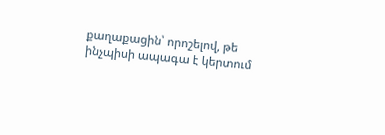քաղաքացին՝ որոշելով, թե ինչպիսի ապագա է կերտում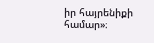իր հայրենիքի համար»։